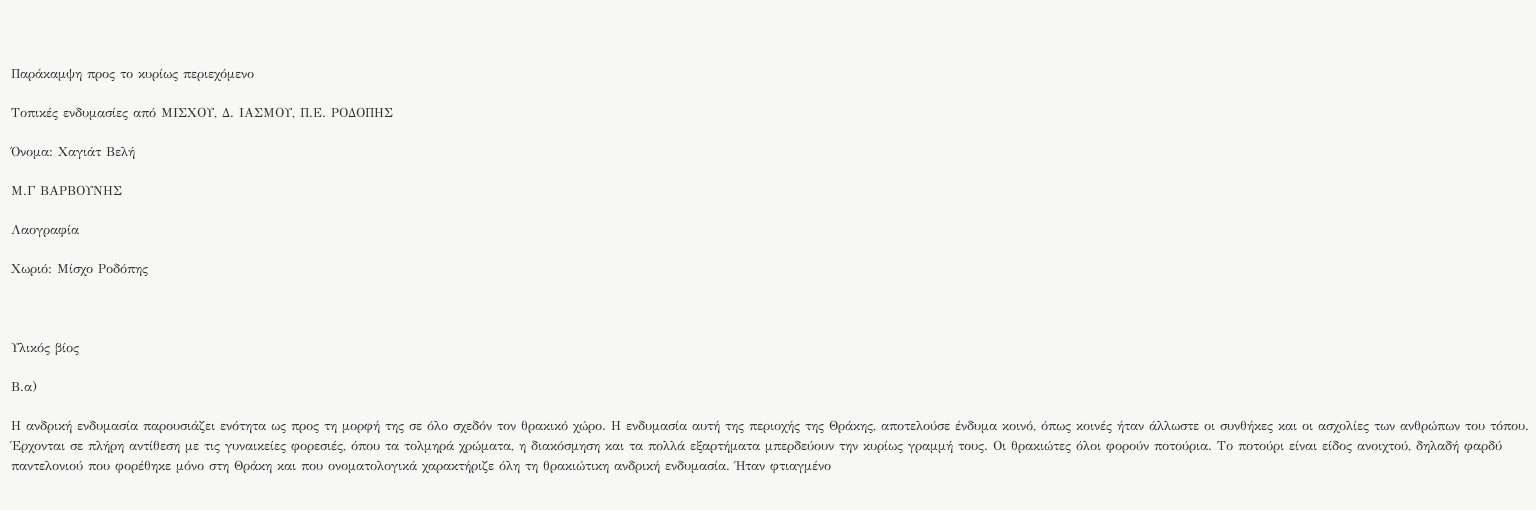Παράκαμψη προς το κυρίως περιεχόμενο

Τοπικές ενδυμασίες από ΜΙΣΧΟΥ, Δ. ΙΑΣΜΟΥ, Π.Ε. ΡΟΔΟΠΗΣ

Όνομα: Χαγιάτ Βελή

Μ.Γ ΒΑΡΒΟΥΝΗΣ

Λαογραφία

Χωριό: Μίσχο Ροδόπης



Υλικός βίος

Β.α)

Η ανδρική ενδυμασία παρουσιάζει ενότητα ως προς τη μορφή της σε όλο σχεδόν τον θρακικό χώρο. Η ενδυμασία αυτή της περιοχής της Θράκης, αποτελούσε ένδυμα κοινό, όπως κοινές ήταν άλλωστε οι συνθήκες και οι ασχολίες των ανθρώπων του τόπου. Έρχονται σε πλήρη αντίθεση με τις γυναικείες φορεσιές, όπου τα τολμηρά χρώματα, η διακόσμηση και τα πολλά εξαρτήματα μπερδεύουν την κυρίως γραμμή τους. Οι θρακιώτες όλοι φορούν ποτούρια. Το ποτούρι είναι είδος ανοιχτού, δηλαδή φαρδύ παντελονιού που φορέθηκε μόνο στη Θράκη και που ονοματολογικά χαρακτήριζε όλη τη θρακιώτικη ανδρική ενδυμασία. Ήταν φτιαγμένο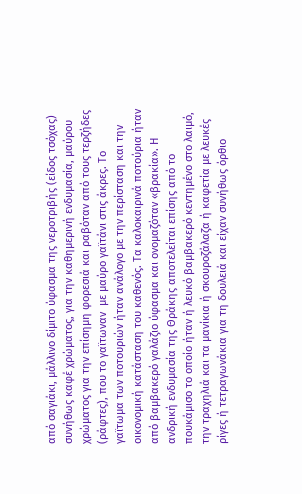από σαγιάκι, μάλλινο δίμιτο ύφασμα της νεροτριβής (είδος τσόχας) συνήθως καφέ χρώματος, για την καθημερινή ενδυμασία, μαύρου χρώματος για την επίσημη φορεσιά και ραβόταν από τους τερζήδες (ράφτες), που το γαϊτωναν  με μαύρο γαϊτάνι στις άκρες. Το γαϊτωμα των ποτουριών ήταν ανάλογο με την περίσταση και την οικονομική κατάσταση του καθενός. Τα καλοκαιρινά ποτούρια ήταν από βαμβακερό γαλάζιο ύφασμα και ονομαζόταν «βρακία». Η ανδρική ενδυμασία της Θράκης αποτελείται επίσης από το πουκάμισο το οποίο ήταν ή λευκό βαμβακερό κεντημένο στο λαιμό, την τραχηλιά και τα μανίκια ή σκουροζάλαζα ή καφετία με λευκές ρίγες ή τετραγωνάκια για τη δουλειά και είχαν συνήθως όρθιο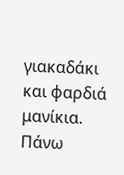γιακαδάκι και φαρδιά μανίκια. Πάνω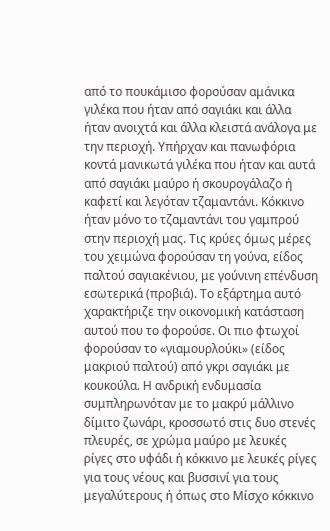από το πουκάμισο φορούσαν αμάνικα γιλέκα που ήταν από σαγιάκι και άλλα ήταν ανοιχτά και άλλα κλειστά ανάλογα με την περιοχή. Υπήρχαν και πανωφόρια κοντά μανικωτά γιλέκα που ήταν και αυτά από σαγιάκι μαύρο ή σκουρογάλαζο ή καφετί και λεγόταν τζαμαντάνι. Κόκκινο ήταν μόνο το τζαμαντάνι του γαμπρού στην περιοχή μας. Τις κρύες όμως μέρες του χειμώνα φορούσαν τη γούνα, είδος παλτού σαγιακένιου, με γούνινη επένδυση εσωτερικά (προβιά). Το εξάρτημα αυτό χαρακτήριζε την οικονομική κατάσταση αυτού που το φορούσε. Οι πιο φτωχοί φορούσαν το «γιαμουρλούκι» (είδος μακριού παλτού) από γκρι σαγιάκι με κουκούλα. Η ανδρική ενδυμασία συμπληρωνόταν με το μακρύ μάλλινο δίμιτο ζωνάρι, κροσσωτό στις δυο στενές πλευρές, σε χρώμα μαύρο με λευκές ρίγες στο υφάδι ή κόκκινο με λευκές ρίγες για τους νέους και βυσσινί για τους μεγαλύτερους ή όπως στο Μίσχο κόκκινο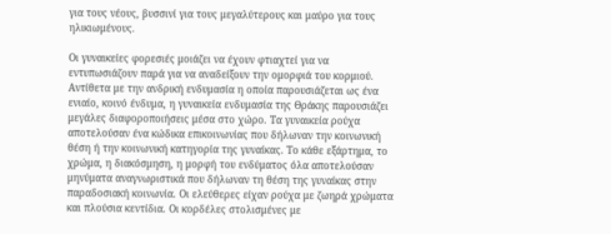για τους νέους, βυσσινί για τους μεγαλύτερους και μαύρο για τους ηλικιωμένους.

Οι γυναικείες φορεσιές μοιάζει να έχουν φτιαχτεί για να εντυπωσιάζουν παρά για να αναδείξουν την ομορφιά του κορμιού. Αντίθετα με την ανδρική ενδυμασία η οποία παρουσιάζεται ως ένα ενιαίο, κοινό ένδυμα, η γυναικεία ενδυμασία της Θράκης παρουσιάζει μεγάλες διαφοροποιήσεις μέσα στο χώρο. Τα γυναικεία ρούχα αποτελούσαν ένα κώδικα επικοινωνίας που δήλωναν την κοινωνική θέση ή την κοινωνική κατηγορία της γυναίκας. Το κάθε εξάρτημα, το χρώμα, η διακόσμηση, η μορφή του ενδύματος όλα αποτελούσαν μηνύματα αναγνωριστικά που δήλωναν τη θέση της γυναίκας στην παραδοσιακή κοινωνία. Οι ελεύθερες είχαν ρούχα με ζωηρά χρώματα και πλούσια κεντίδια. Οι κορδέλες στολισμένες με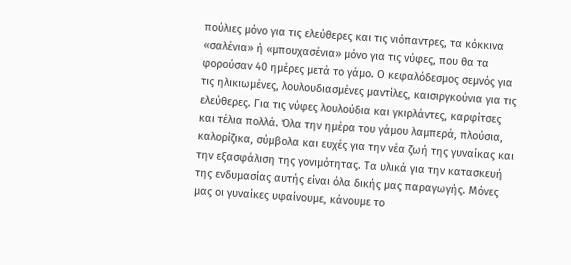πούλιες μόνο για τις ελεύθερες και τις νιόπαντρες, τα κόκκινα «σαλένια» ή «μπουχασένια» μόνο για τις νύφες, που θα τα φορούσαν 40 ημέρες μετά το γάμο. Ο κεφαλόδεσμος σεμνός για τις ηλικιωμένες, λουλουδιασμένες μαντίλες, καισιργκούνια για τις ελεύθερες. Για τις νύφες λουλούδια και γκιρλάντες, καρφίτσες και τέλια πολλά. Όλα την ημέρα του γάμου λαμπερά, πλούσια, καλορίζικα, σύμβολα και ευχές για την νέα ζωή της γυναίκας και την εξασφάλιση της γονιμότητας. Τα υλικά για την κατασκευή της ενδυμασίας αυτής είναι όλα δικής μας παραγωγής. Μόνες μας οι γυναίκες υφαίνουμε, κάνουμε το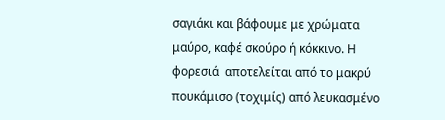σαγιάκι και βάφουμε με χρώματα μαύρο, καφέ σκούρο ή κόκκινο. Η φορεσιά  αποτελείται από το μακρύ πουκάμισο (τοχιμίς) από λευκασμένο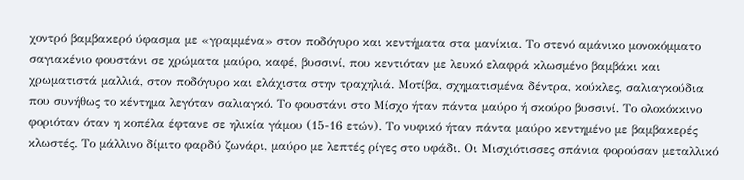χοντρό βαμβακερό ύφασμα με «γραμμένα» στον ποδόγυρο και κεντήματα στα μανίκια. Το στενό αμάνικο μονοκόμματο σαγιακένιο φουστάνι σε χρώματα μαύρο, καφέ, βυσσινί, που κεντιόταν με λευκό ελαφρά κλωσμένο βαμβάκι και χρωματιστά μαλλιά, στον ποδόγυρο και ελάχιστα στην τραχηλιά. Μοτίβα, σχηματισμένα δέντρα, κούκλες, σαλιαγκούδια που συνήθως το κέντημα λεγόταν σαλιαγκό. Το φουστάνι στο Μίσχο ήταν πάντα μαύρο ή σκούρο βυσσινί. Το ολοκόκκινο φοριόταν όταν η κοπέλα έφτανε σε ηλικία γάμου (15-16 ετών). Το νυφικό ήταν πάντα μαύρο κεντημένο με βαμβακερές κλωστές. Το μάλλινο δίμιτο φαρδύ ζωνάρι, μαύρο με λεπτές ρίγες στο υφάδι. Οι Μισχιότισσες σπάνια φορούσαν μεταλλικό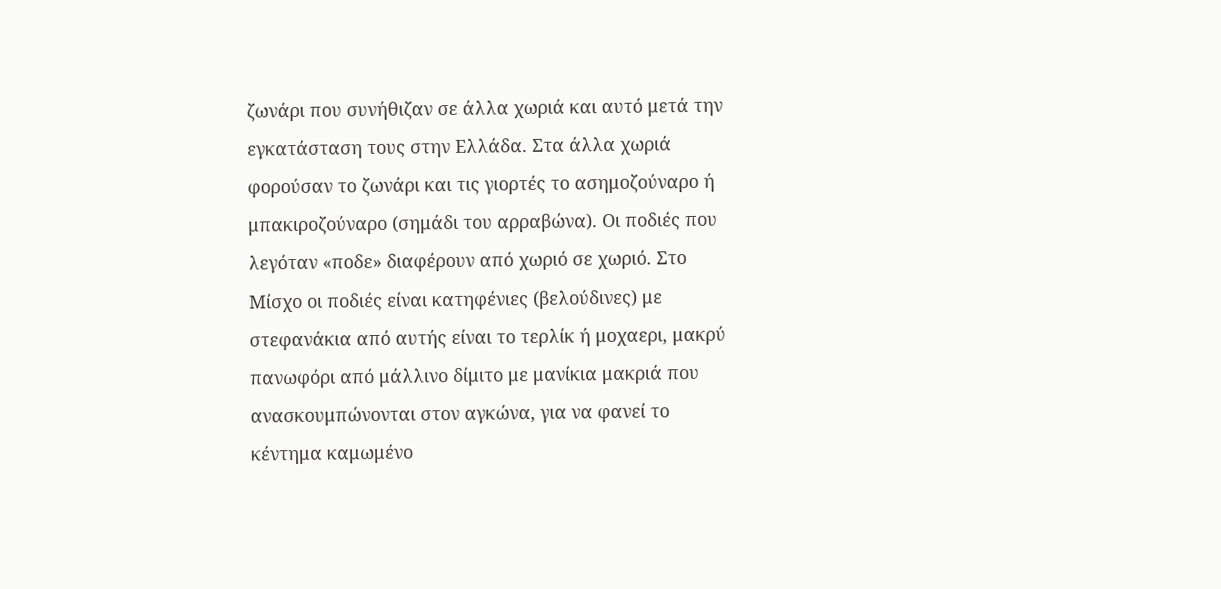ζωνάρι που συνήθιζαν σε άλλα χωριά και αυτό μετά την εγκατάσταση τους στην Ελλάδα. Στα άλλα χωριά φορούσαν το ζωνάρι και τις γιορτές το ασημοζούναρο ή μπακιροζούναρο (σημάδι του αρραβώνα). Οι ποδιές που λεγόταν «ποδε» διαφέρουν από χωριό σε χωριό. Στο Μίσχο οι ποδιές είναι κατηφένιες (βελούδινες) με στεφανάκια από αυτής είναι το τερλίκ ή μοχαερι, μακρύ πανωφόρι από μάλλινο δίμιτο με μανίκια μακριά που ανασκουμπώνονται στον αγκώνα, για να φανεί το κέντημα καμωμένο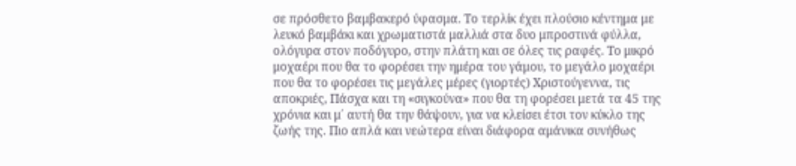σε πρόσθετο βαμβακερό ύφασμα. Το τερλίκ έχει πλούσιο κέντημα με λευκό βαμβάκι και χρωματιστά μαλλιά στα δυο μπροστινά φύλλα, ολόγυρα στον ποδόγυρο, στην πλάτη και σε όλες τις ραφές. Το μικρό μοχαέρι που θα το φορέσει την ημέρα του γάμου, το μεγάλο μοχαέρι που θα το φορέσει τις μεγάλες μέρες (γιορτές) Χριστούγεννα, τις αποκριές, Πάσχα και τη «σιγκούνα» που θα τη φορέσει μετά τα 45 της χρόνια και μ΄ αυτή θα την θάψουν, για να κλείσει έτσι τον κύκλο της ζωής της. Πιο απλά και νεώτερα είναι διάφορα αμάνικα συνήθως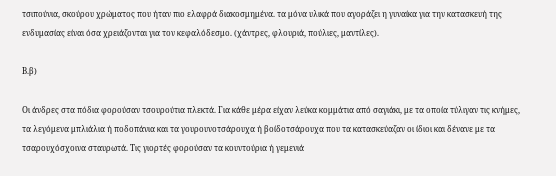τσιπούνια, σκούρου χρώματος που ήταν πιο ελαφρά διακοσμημένα. τα μόνα υλικά που αγοράζει η γυναίκα για την κατασκευή της ενδυμασίας είναι όσα χρειάζονται για τον κεφαλόδεσμο. (χάντρες, φλουριά, πούλιες, μαντίλες).

Β.β)

Οι άνδρες στα πόδια φορούσαν τσουρούτια πλεκτά. Για κάθε μέρα είχαν λεύκα κομμάτια από σαγιάκι, με τα οποία τύλιγαν τις κνήμες,  τα λεγόμενα μπλιάλια ή ποδοπάνια και τα γουρουνοτσάρουχα ή βοίδοτσάρουχα που τα κατασκεύαζαν οι ίδιοι και δένανε με τα τσαρουχόσχοινα σταυρωτά. Τις γιορτές φορούσαν τα κουντούρια ή γεμενιά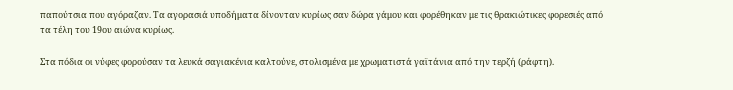παπούτσια που αγόραζαν. Τα αγορασιά υποδήματα δίνονταν κυρίως σαν δώρα γάμου και φορέθηκαν με τις θρακιώτικες φορεσιές από τα τέλη του 19ου αιώνα κυρίως.

Στα πόδια οι νύφες φορούσαν τα λευκά σαγιακένια καλτούνε, στολισμένα με χρωματιστά γαϊτάνια από την τερζή (ράφτη).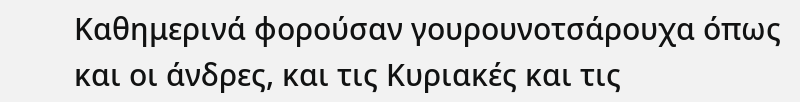Καθημερινά φορούσαν γουρουνοτσάρουχα όπως και οι άνδρες, και τις Κυριακές και τις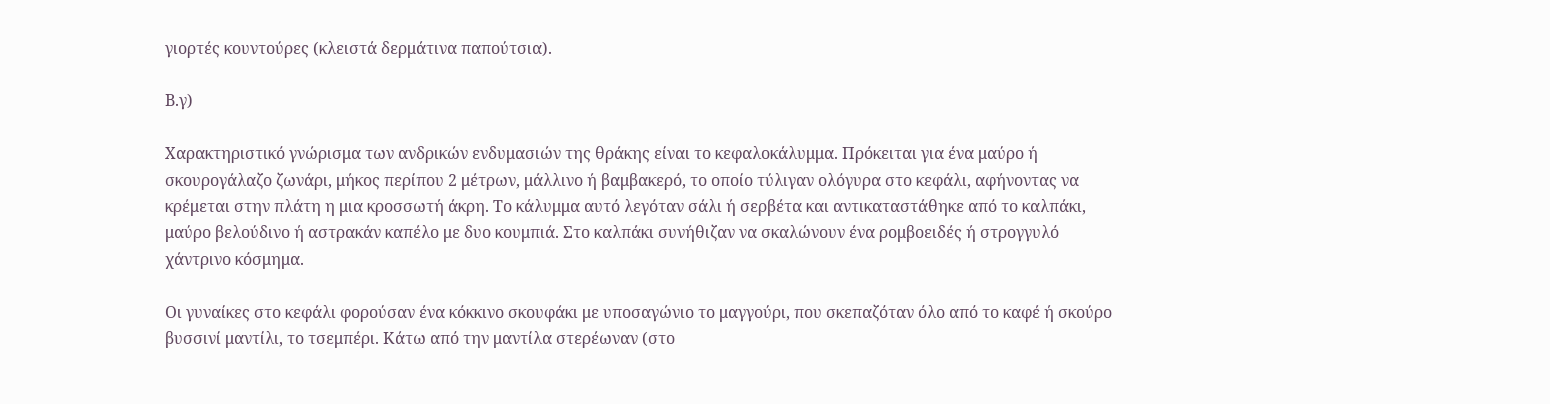γιορτές κουντούρες (κλειστά δερμάτινα παπούτσια).

Β.γ)

Χαρακτηριστικό γνώρισμα των ανδρικών ενδυμασιών της θράκης είναι το κεφαλοκάλυμμα. Πρόκειται για ένα μαύρο ή σκουρογάλαζο ζωνάρι, μήκος περίπου 2 μέτρων, μάλλινο ή βαμβακερό, το οποίο τύλιγαν ολόγυρα στο κεφάλι, αφήνοντας να κρέμεται στην πλάτη η μια κροσσωτή άκρη. Το κάλυμμα αυτό λεγόταν σάλι ή σερβέτα και αντικαταστάθηκε από το καλπάκι, μαύρο βελούδινο ή αστρακάν καπέλο με δυο κουμπιά. Στο καλπάκι συνήθιζαν να σκαλώνουν ένα ρομβοειδές ή στρογγυλό χάντρινο κόσμημα.

Οι γυναίκες στο κεφάλι φορούσαν ένα κόκκινο σκουφάκι με υποσαγώνιο το μαγγούρι, που σκεπαζόταν όλο από το καφέ ή σκούρο βυσσινί μαντίλι, το τσεμπέρι. Κάτω από την μαντίλα στερέωναν (στο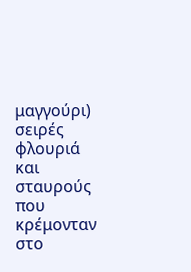μαγγούρι) σειρές φλουριά και σταυρούς που κρέμονταν στο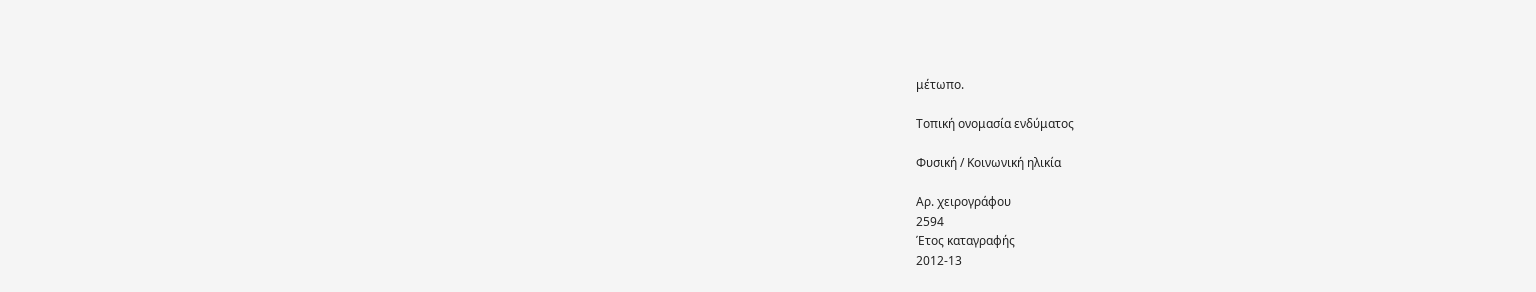μέτωπο.

Τοπική ονομασία ενδύματος

Φυσική / Κοινωνική ηλικία

Αρ. χειρογράφου
2594
Έτος καταγραφής
2012-13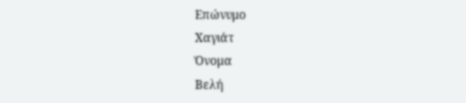Επώνυμο
Χαγιάτ
Όνομα
Βελή